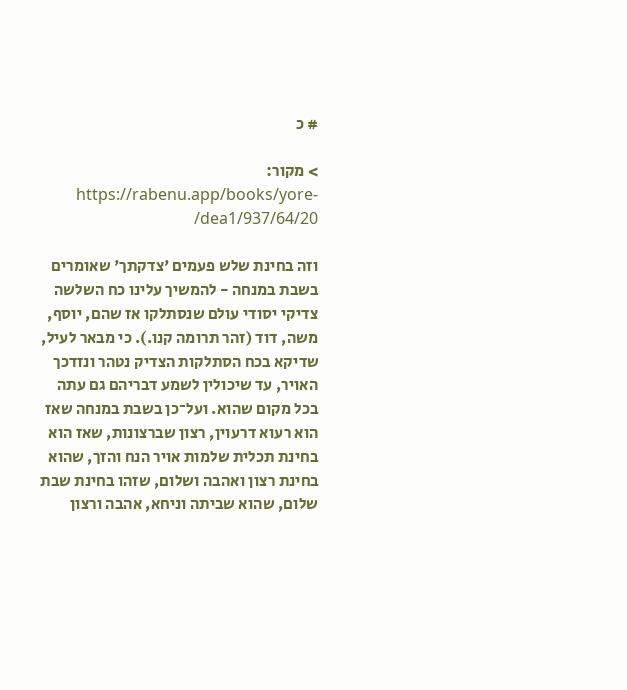# כ

> מקור: https://rabenu.app/books/yore-dea1/937/64/20/

וזה בחינת שלש פעמים 'צדקתך' שאומרים בשבת במנחה - להמשיך עלינו כח השלשה צדיקי יסודי עולם שנסתלקו אז שהם, יוסף, משה, דוד (זהר תרומה קנו.). כי מבאר לעיל, שדיקא בכח הסתלקות הצדיק נטהר ונזדכך האויר, עד שיכולין לשמע דבריהם גם עתה בכל מקום שהוא. ועל־כן בשבת במנחה שאז הוא רעוא דרעוין, רצון שברצונות, שאז הוא בחינת תכלית שלמות אויר הנח והזך, שהוא בחינת רצון ואהבה ושלום, שזהו בחינת שבת שלום, שהוא שביתה וניחא, אהבה ורצון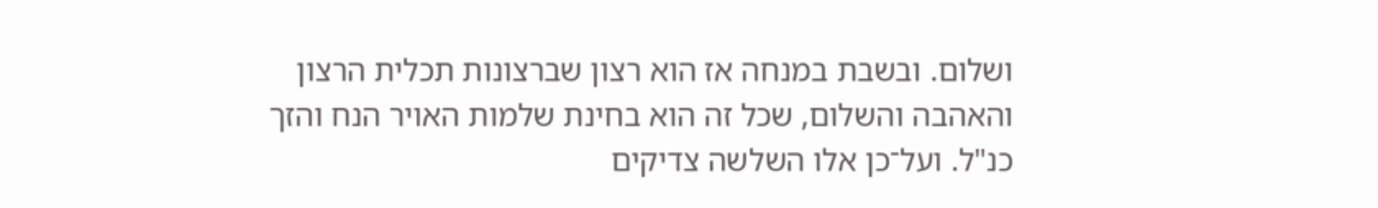ושלום. ובשבת במנחה אז הוא רצון שברצונות תכלית הרצון והאהבה והשלום, שכל זה הוא בחינת שלמות האויר הנח והזך כנ"ל. ועל־כן אלו השלשה צדיקים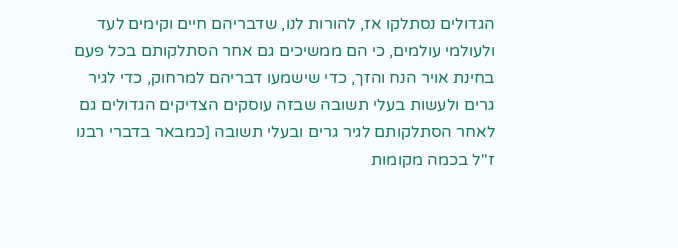הגדולים נסתלקו אז, להורות לנו, שדבריהם חיים וקימים לעד ולעולמי עולמים, כי הם ממשיכים גם אחר הסתלקותם בכל פעם בחינת אויר הנח והזך, כדי שישמעו דבריהם למרחוק, כדי לגיר גרים ולעשות בעלי תשובה שבזה עוסקים הצדיקים הגדולים גם לאחר הסתלקותם לגיר גרים ובעלי תשובה [כמבאר בדברי רבנו ז"ל בכמה מקומות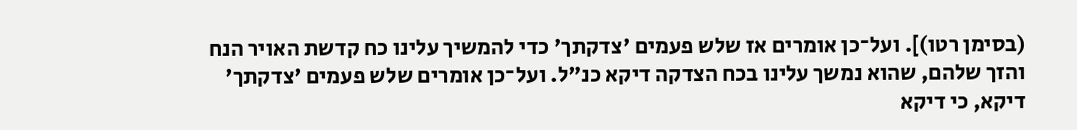(בסימן רטו)]. ועל־כן אומרים אז שלש פעמים 'צדקתך' כדי להמשיך עלינו כח קדשת האויר הנח והזך שלהם, שהוא נמשך עלינו בכח הצדקה דיקא כנ"ל. ועל־כן אומרים שלש פעמים 'צדקתך' דיקא, כי דיקא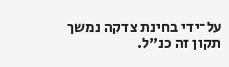על־ידי בחינת צדקה נמשך תקון זה כנ"ל.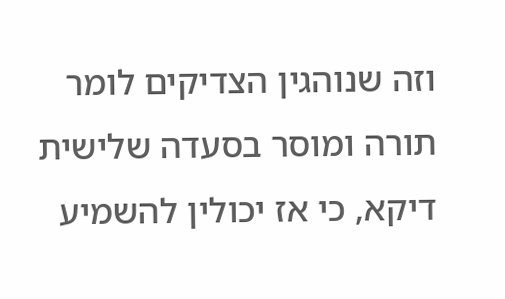וזה שנוהגין הצדיקים לומר תורה ומוסר בסעדה שלישית דיקא, כי אז יכולין להשמיע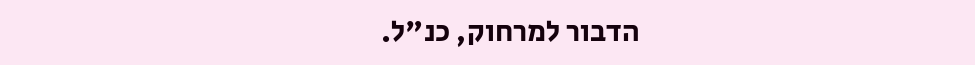הדבור למרחוק, כנ"ל.